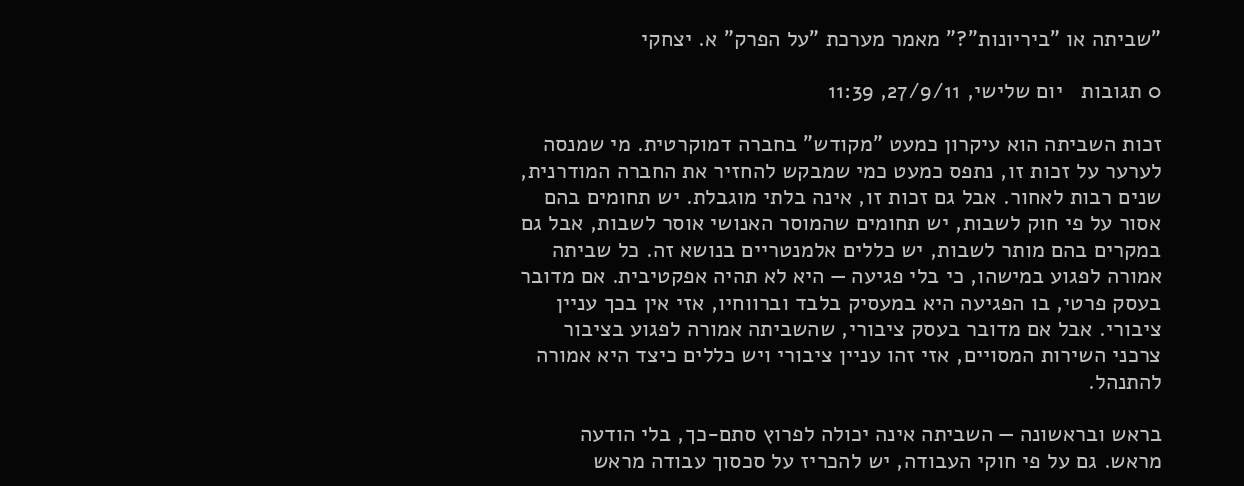"שביתה או "ביריונות"?" מאמר מערכת "על הפרק" א. יצחקי

0 תגובות   יום שלישי, 27/9/11, 11:39

זכות השביתה הוא עיקרון כמעט "מקודש" בחברה דמוקרטית. מי שמנסה לערער על זכות זו, נתפס כמעט כמי שמבקש להחזיר את החברה המודרנית, שנים רבות לאחור. אבל גם זכות זו, אינה בלתי מוגבלת. יש תחומים בהם אסור על פי חוק לשבות, יש תחומים שהמוסר האנושי אוסר לשבות, אבל גם במקרים בהם מותר לשבות, יש כללים אלמנטריים בנושא זה. כל שביתה אמורה לפגוע במישהו, כי בלי פגיעה — היא לא תהיה אפקטיבית. אם מדובר בעסק פרטי, בו הפגיעה היא במעסיק בלבד וברווחיו, אזי אין בכך עניין ציבורי. אבל אם מדובר בעסק ציבורי, שהשביתה אמורה לפגוע בציבור צרכני השירות המסויים, אזי זהו עניין ציבורי ויש כללים כיצד היא אמורה להתנהל.

בראש ובראשונה — השביתה אינה יכולה לפרוץ סתם-כך, בלי הודעה מראש. גם על פי חוקי העבודה, יש להכריז על סכסוך עבודה מראש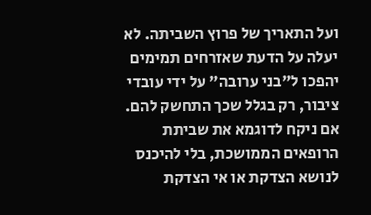ועל התאריך של פרוץ השביתה. לא יעלה על הדעת שאזרחים תמימים יהפכו ל"בני ערובה" על ידי עובדי ציבור, רק בגלל שכך התחשק להם. אם ניקח לדוגמא את שביתת הרופאים הממושכת, בלי להיכנס לנושא הצדקת או אי הצדקת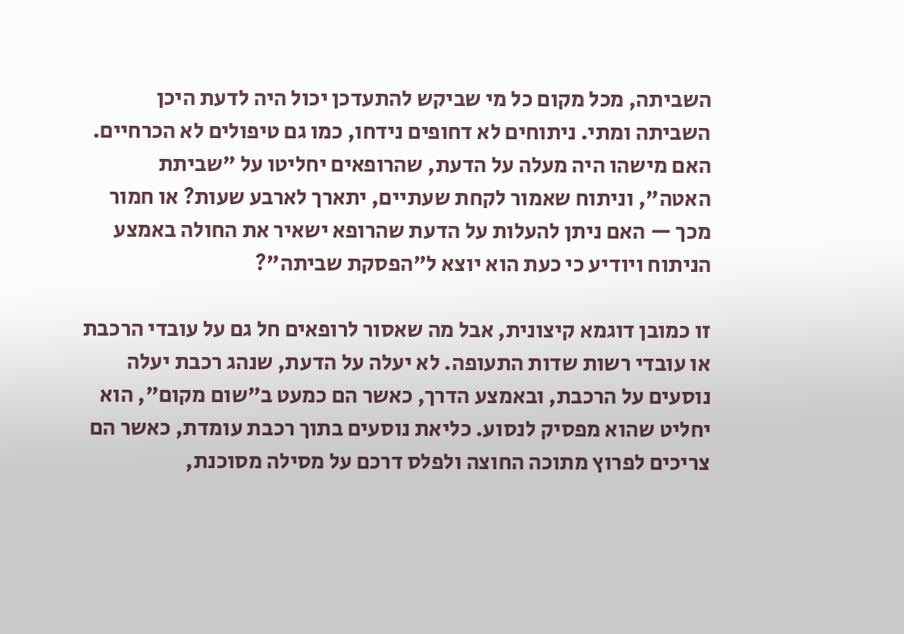השביתה, מכל מקום כל מי שביקש להתעדכן יכול היה לדעת היכן השביתה ומתי. ניתוחים לא דחופים נידחו, כמו גם טיפולים לא הכרחיים. האם מישהו היה מעלה על הדעת, שהרופאים יחליטו על "שביתת האטה", וניתוח שאמור לקחת שעתיים, יתארך לארבע שעות? או חמור מכך — האם ניתן להעלות על הדעת שהרופא ישאיר את החולה באמצע הניתוח ויודיע כי כעת הוא יוצא ל"הפסקת שביתה"?

זו כמובן דוגמא קיצונית, אבל מה שאסור לרופאים חל גם על עובדי הרכבת או עובדי רשות שדות התעופה. לא יעלה על הדעת, שנהג רכבת יעלה נוסעים על הרכבת, ובאמצע הדרך, כאשר הם כמעט ב"שום מקום", הוא יחליט שהוא מפסיק לנסוע. כליאת נוסעים בתוך רכבת עומדת, כאשר הם צריכים לפרוץ מתוכה החוצה ולפלס דרכם על מסילה מסוכנת,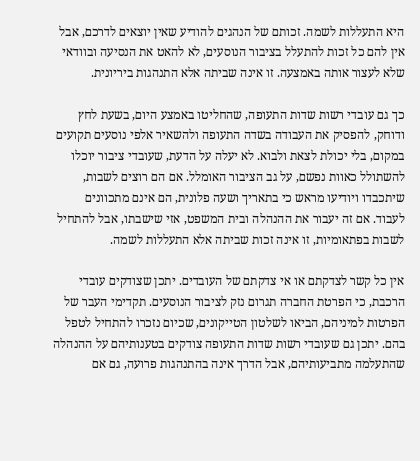היא התעללות לשמה. זכותם של הנהגים להודיע שאין יוצאים לדרכם, אבל אין להם כל זכות להתעלל בציבור הנוסעים, לא להאט את הנסיעה ובוודאי שלא לעצור אותה באמצעה. זו אינה שביתה אלא התנהגות ביריונית.

כך גם עובדי רשות שדות התעופה, שהחליטו באמצע היום, בשעת לחץ ודוחק, להפסיק את העבודה בשדה התעופה ולהשאיר אלפי נוסעים תקועים במקום, בלי יכולת לצאת ולבוא. לא יעלה על הדעת, שעובדי ציבור יוכלו להשתולל כאוות נפשם, על גב הציבור האומלל. אם הם רוצים לשבות, שיתכבדו ויודיעו מראש כי בתאריך ושעה פלונית, הם אינם מתכוונים לעבוד. אם זה יעבור את ההנהלה ובית המשפט, אזי שישבתו, אבל להתחיל לשבות בפתאומיות, זו אינה זכות שביתה אלא התעללות לשמה.

אין כל קשר לצדקתם או אי צדקתם של העובדים. יתכן שצודקים עובדי הרכבת, כי הפרטת החברה תגרום נזק לציבור הנוסעים. תקדימי העבר של הפרטות למיניהם, הביאו לשלטון הטייקונים, שכיום נזכרו להתחיל לטפל בהם. יתכן גם שעובדי רשות שדות התעופה צודקים בטענותיהם על ההנהלה שהתעלמה מתביעותיהם, אבל הדרך אינה בהתנהגות פרועה, גם אם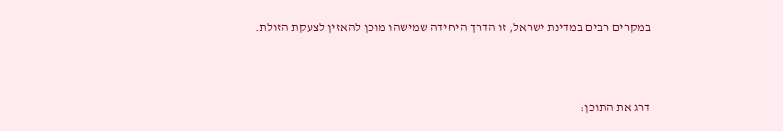במקרים רבים במדינת ישראל, זו הדרך היחידה שמישהו מוכן להאזין לצעקת הזולת.



דרג את התוכן: